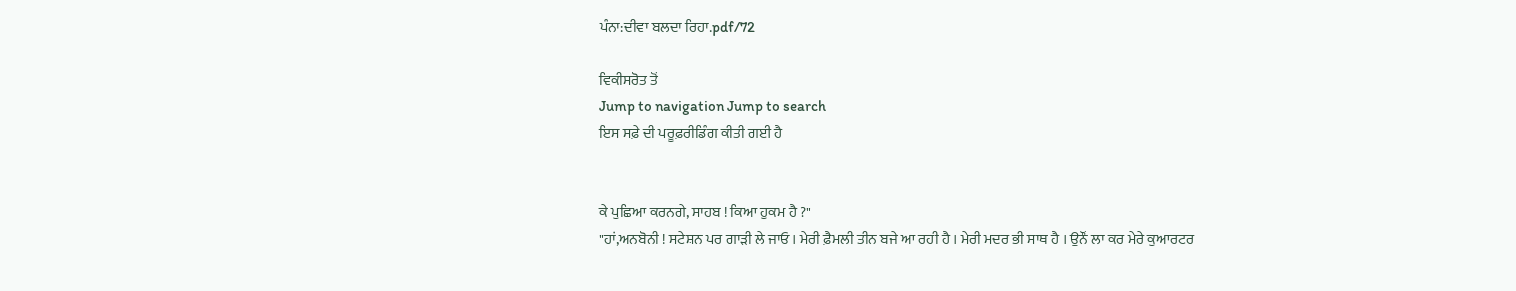ਪੰਨਾ:ਦੀਵਾ ਬਲਦਾ ਰਿਹਾ.pdf/72

ਵਿਕੀਸਰੋਤ ਤੋਂ
Jump to navigation Jump to search
ਇਸ ਸਫ਼ੇ ਦੀ ਪਰੂਫ਼ਰੀਡਿੰਗ ਕੀਤੀ ਗਈ ਹੈ


ਕੇ ਪੁਛਿਆ ਕਰਨਗੇ, ਸਾਹਬ ! ਕਿਆ ਹੁਕਮ ਹੈ ?"
"ਹਾਂ,ਅਨਬੋਨੀ ! ਸਟੇਸ਼ਨ ਪਰ ਗਾੜੀ ਲੇ ਜਾਓ । ਮੇਰੀ ਫ਼ੈਮਲੀ ਤੀਨ ਬਜੇ ਆ ਰਹੀ ਹੈ । ਮੇਰੀ ਮਦਰ ਭੀ ਸਾਥ ਹੈ । ਉਨੌਂ ਲਾ ਕਰ ਮੇਰੇ ਕੁਆਰਟਰ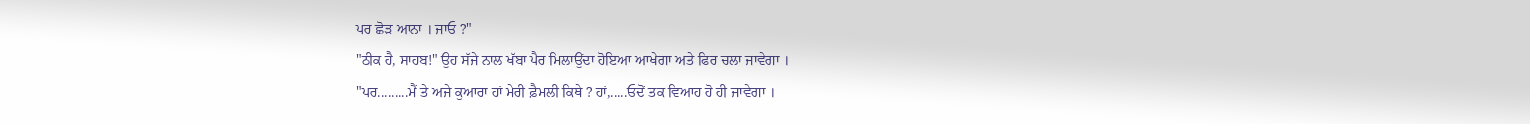ਪਰ ਛੋੜ ਆਨਾ । ਜਾਓ ?"
"ਠੀਕ ਹੈ, ਸਾਹਬ!" ਉਹ ਸੱਜੇ ਨਾਲ ਖੱਬਾ ਪੈਰ ਮਿਲਾਉਂਦਾ ਹੋਇਆ ਆਖੇਗਾ ਅਤੇ ਫਿਰ ਚਲਾ ਜਾਵੇਗਾ ।
"ਪਰ.........ਮੈਂ ਤੇ ਅਜੇ ਕੁਆਰਾ ਹਾਂ ਮੇਰੀ ਫ਼ੈਮਲੀ ਕਿਥੇ ? ਹਾਂ,.....ਓਦੋਂ ਤਕ ਵਿਆਹ ਹੋ ਹੀ ਜਾਵੇਗਾ ।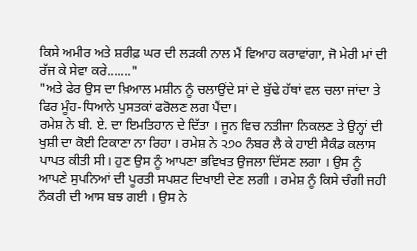ਕਿਸੇ ਅਮੀਰ ਅਤੇ ਸ਼ਰੀਫ਼ ਘਰ ਦੀ ਲੜਕੀ ਨਾਲ ਮੈਂ ਵਿਆਹ ਕਰਾਵਾਂਗਾ, ਜੋ ਮੇਰੀ ਮਾਂ ਦੀ ਰੱਜ ਕੇ ਸੇਵਾ ਕਰੇ......."
"ਅਤੇ ਫੇਰ ਉਸ ਦਾ ਖ਼ਿਆਲ ਮਸ਼ੀਨ ਨੂੰ ਚਲਾਉਂਦੇ ਸਾਂ ਦੇ ਬੁੱਢੇ ਹੱਥਾਂ ਵਲ ਚਲਾ ਜਾਂਦਾ ਤੇ ਫਿਰ ਮੂੰਹ-ਧਿਆਨੇ ਪੁਸਤਕਾਂ ਫਰੋਲਣ ਲਗ ਪੈਂਦਾ।
ਰਮੇਸ਼ ਨੇ ਬੀ. ਏ. ਦਾ ਇਮਤਿਹਾਨ ਦੇ ਦਿੱਤਾ । ਜੂਨ ਵਿਚ ਨਤੀਜਾ ਨਿਕਲਣ ਤੇ ਉਨ੍ਹਾਂ ਦੀ ਖੁਸ਼ੀ ਦਾ ਕੋਈ ਟਿਕਾਣਾ ਨਾ ਰਿਹਾ । ਰਮੇਸ਼ ਨੇ ੨੭੦ ਨੰਬਰ ਲੈ ਕੇ ਹਾਈ ਸੈਕੰਡ ਕਲਾਸ ਪਾਪਤ ਕੀਤੀ ਸੀ। ਹੁਣ ਉਸ ਨੂੰ ਆਪਣਾ ਭਵਿਖਤ ਉਜਲਾ ਦਿੱਸਣ ਲਗਾ । ਉਸ ਨੂੰ ਆਪਣੇ ਸੁਪਨਿਆਂ ਦੀ ਪੂਰਤੀ ਸਪਸ਼ਟ ਦਿਖਾਈ ਦੇਣ ਲਗੀ । ਰਮੇਸ਼ ਨੂੰ ਕਿਸੇ ਚੰਗੀ ਜਹੀ ਨੌਕਰੀ ਦੀ ਆਸ ਬਝ ਗਈ । ਉਸ ਨੇ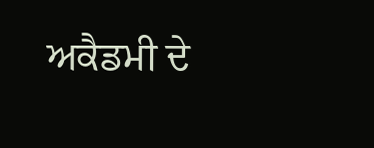ਅਕੈਡਮੀ ਦੇ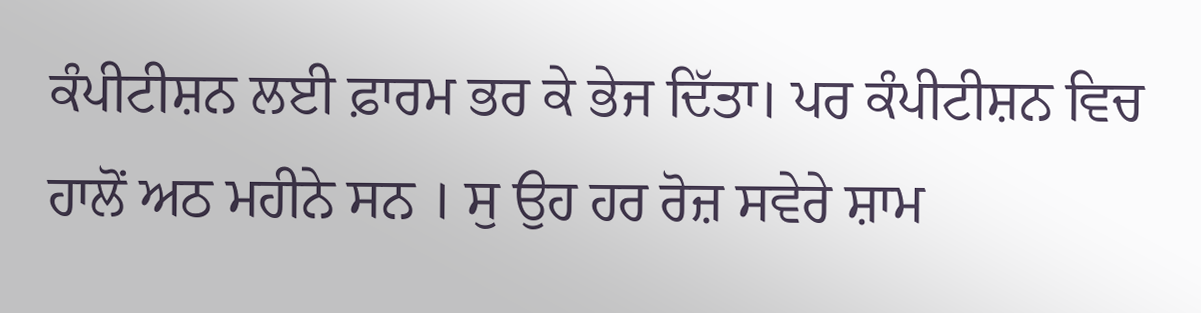ਕੰਪੀਟੀਸ਼ਨ ਲਈ ਫ਼ਾਰਮ ਭਰ ਕੇ ਭੇਜ ਦਿੱਤਾ। ਪਰ ਕੰਪੀਟੀਸ਼ਨ ਵਿਚ ਹਾਲੋਂ ਅਠ ਮਹੀਨੇ ਸਨ । ਸੁ ਉਹ ਹਰ ਰੋਜ਼ ਸਵੇਰੇ ਸ਼ਾਮ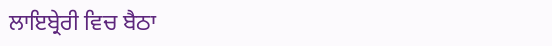ਲਾਇਬ੍ਰੇਰੀ ਵਿਚ ਬੈਠਾ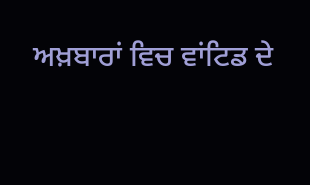ਅਖ਼ਬਾਰਾਂ ਵਿਚ ਵਾਂਟਿਡ ਦੇ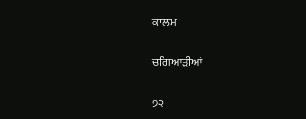ਕਾਲਮ

ਚਗਿਆੜੀਆਂ

੭੨